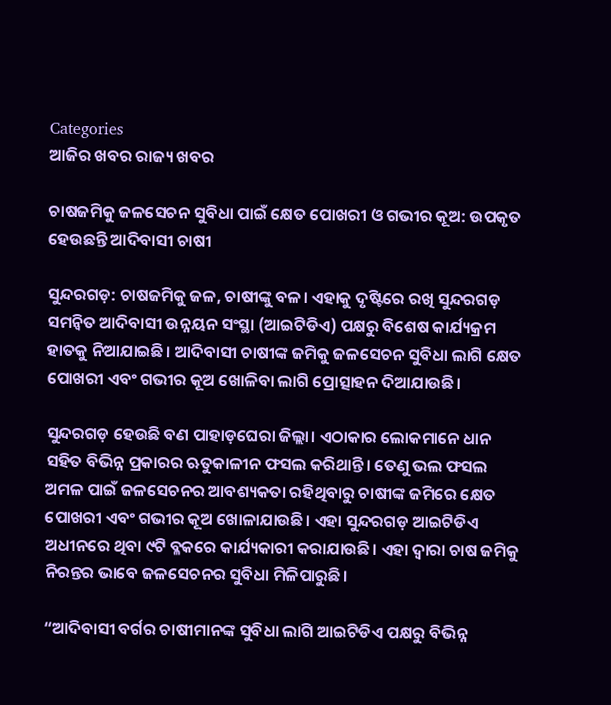Categories
ଆଜିର ଖବର ରାଜ୍ୟ ଖବର

ଚାଷଜମିକୁ ଜଳସେଚନ ସୁବିଧା ପାଇଁ କ୍ଷେତ ପୋଖରୀ ଓ ଗଭୀର କୂଅ: ଉପକୃତ ହେଉଛନ୍ତି ଆଦିବାସୀ ଚାଷୀ

ସୁନ୍ଦରଗଡ଼: ଚାଷଜମିକୁ ଜଳ, ଚାଷୀଙ୍କୁ ବଳ। ଏହାକୁ ଦୃଷ୍ଟିରେ ରଖି ସୁନ୍ଦରଗଡ଼ ସମନ୍ୱିତ ଆଦିବାସୀ ଉନ୍ନୟନ ସଂସ୍ଥା (ଆଇଟିଡିଏ) ପକ୍ଷରୁ ବିଶେଷ କାର୍ଯ୍ୟକ୍ରମ ହାତକୁ ନିଆଯାଇଛି। ଆଦିବାସୀ ଚାଷୀଙ୍କ ଜମିକୁ ଜଳସେଚନ ସୁବିଧା ଲାଗି କ୍ଷେତ ପୋଖରୀ ଏବଂ ଗଭୀର କୂଅ ଖୋଳିବା ଲାଗି ପ୍ରୋତ୍ସାହନ ଦିଆଯାଉଛି।

ସୁନ୍ଦରଗଡ଼ ହେଉଛି ବଣ ପାହାଡ଼ଘେରା ଜିଲ୍ଲା। ଏଠାକାର ଲୋକମାନେ ଧାନ ସହିତ ବିଭିନ୍ନ ପ୍ରକାରର ଋତୁକାଳୀନ ଫସଲ କରିଥାନ୍ତି। ତେଣୁ ଭଲ ଫସଲ ଅମଳ ପାଇଁ ଜଳସେଚନର ଆବଶ୍ୟକତା ରହିଥିବାରୁ ଚାଷୀଙ୍କ ଜମିରେ କ୍ଷେତ ପୋଖରୀ ଏବଂ ଗଭୀର କୂଅ ଖୋଳାଯାଉଛି। ଏହା ସୁନ୍ଦରଗଡ଼ ଆଇଟିଡିଏ ଅଧୀନରେ ଥିବା ୯ଟି ବ୍ଳକରେ କାର୍ଯ୍ୟକାରୀ କରାଯାଉଛି। ଏହା ଦ୍ୱାରା ଚାଷ ଜମିକୁ ନିରନ୍ତର ଭାବେ ଜଳସେଚନର ସୁବିଧା ମିଳିପାରୁଛି।

“ଆଦିବାସୀ ବର୍ଗର ଚାଷୀମାନଙ୍କ ସୁବିଧା ଲାଗି ଆଇଟିଡିଏ ପକ୍ଷରୁ ବିଭିନ୍ନ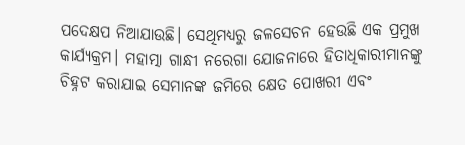ପଦେକ୍ଷପ ନିଆଯାଉଛି। ସେଥିମଧ୍ୟରୁ ଜଳସେଚନ ହେଉଛି ଏକ ପ୍ରମୁଖ କାର୍ଯ୍ୟକ୍ରମ। ମହାତ୍ମା ଗାନ୍ଧୀ ନରେଗା ଯୋଜନାରେ ହିତାଧିକାରୀମାନଙ୍କୁ ଚିହ୍ନଟ କରାଯାଇ ସେମାନଙ୍କ ଜମିରେ କ୍ଷେତ ପୋଖରୀ ଏବଂ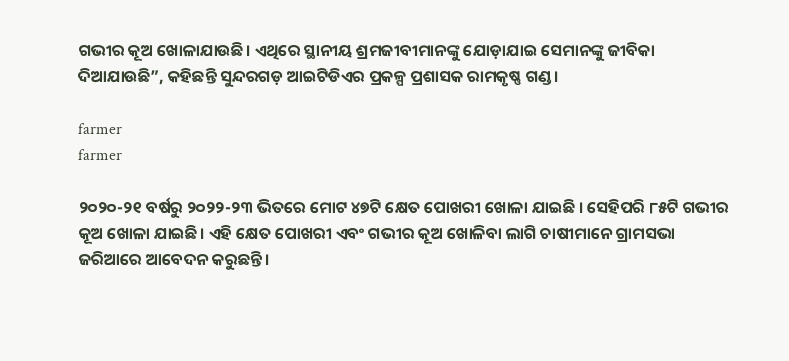ଗଭୀର କୂଅ ଖୋଳାଯାଉଛି। ଏଥିରେ ସ୍ଥାନୀୟ ଶ୍ରମଜୀବୀମାନଙ୍କୁ ଯୋଡ଼ାଯାଇ ସେମାନଙ୍କୁ ଜୀବିକା ଦିଆଯାଉଛି”, କହିଛନ୍ତି ସୁନ୍ଦରଗଡ଼ ଆଇଟିଡିଏର ପ୍ରକଳ୍ପ ପ୍ରଶାସକ ରାମକୃଷ୍ଣ ଗଣ୍ଡ।

farmer
farmer

୨୦୨୦-୨୧ ବର୍ଷରୁ ୨୦୨୨-୨୩ ଭିତରେ ମୋଟ ୪୭ଟି କ୍ଷେତ ପୋଖରୀ ଖୋଳା ଯାଇଛି । ସେହିପରି ୮୫ଟି ଗଭୀର କୂଅ ଖୋଳା ଯାଇଛି। ଏହି କ୍ଷେତ ପୋଖରୀ ଏବଂ ଗଭୀର କୂଅ ଖୋଳିବା ଲାଗି ଚାଷୀମାନେ ଗ୍ରାମସଭା ଜରିଆରେ ଆବେଦନ କରୁଛନ୍ତି।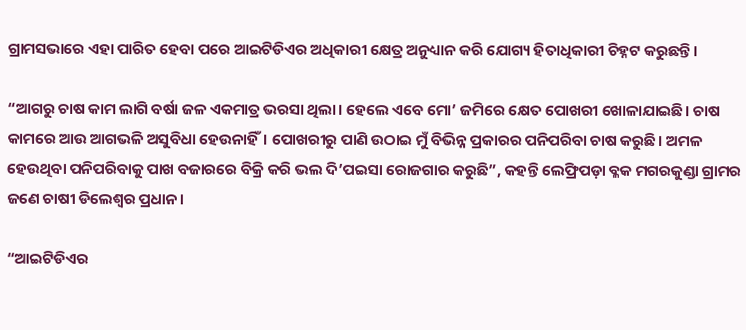ଗ୍ରାମସଭାରେ ଏହା ପାରିତ ହେବା ପରେ ଆଇଟିଡିଏର ଅଧିକାରୀ କ୍ଷେତ୍ର ଅନୁଧ୍ୟାନ କରି ଯୋଗ୍ୟ ହିତାଧିକାରୀ ଚିହ୍ନଟ କରୁଛନ୍ତି।

“ଆଗରୁ ଚାଷ କାମ ଲାଗି ବର୍ଷା ଜଳ ଏକମାତ୍ର ଭରସା ଥିଲା। ହେଲେ ଏବେ ମୋ’ ଜମିରେ କ୍ଷେତ ପୋଖରୀ ଖୋଳାଯାଇଛି। ଚାଷ କାମରେ ଆଉ ଆଗଭଳି ଅସୁବିଧା ହେଉନାହିଁ। ପୋଖରୀରୁ ପାଣି ଉଠାଇ ମୁଁ ବିଭିନ୍ନ ପ୍ରକାରର ପନିପରିବା ଚାଷ କରୁଛି। ଅମଳ ହେଉଥିବା ପନିପରିବାକୁ ପାଖ ବଜାରରେ ବିକ୍ରି କରି ଭଲ ଦି’ପଇସା ରୋଜଗାର କରୁଛି”, କହନ୍ତି ଲେଫ୍ରିପଡ଼ା ବ୍ଳକ ମଗରକୁଣ୍ଡା ଗ୍ରାମର ଜଣେ ଚାଷୀ ଡିଲେଶ୍ୱର ପ୍ରଧାନ।

“ଆଇଟିଡିଏର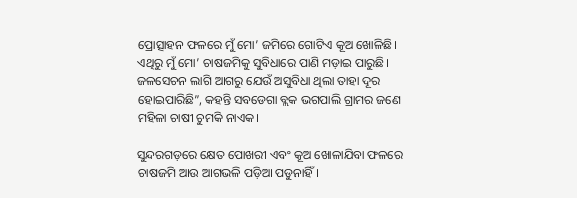ପ୍ରୋତ୍ସାହନ ଫଳରେ ମୁଁ ମୋ’ ଜମିରେ ଗୋଟିଏ କୂଅ ଖୋଳିଛି। ଏଥିରୁ ମୁଁ ମୋ’ ଚାଷଜମିକୁ ସୁବିଧାରେ ପାଣି ମଡ଼ାଇ ପାରୁଛି। ଜଳସେଚନ ଲାଗି ଆଗରୁ ଯେଉଁ ଅସୁବିଧା ଥିଲା ତାହା ଦୂର ହୋଇପାରିଛି”, କହନ୍ତି ସବଡେଗା ବ୍ଲକ ଭଗପାଲି ଗ୍ରାମର ଜଣେ ମହିଳା ଚାଷୀ ଚୁମକି ନାଏକ।

ସୁନ୍ଦରଗଡ଼ରେ କ୍ଷେତ ପୋଖରୀ ଏବଂ କୂଅ ଖୋଳାଯିବା ଫଳରେ ଚାଷଜମି ଆଉ ଆଗଭଳି ପଡ଼ିଆ ପଡୁନାହିଁ।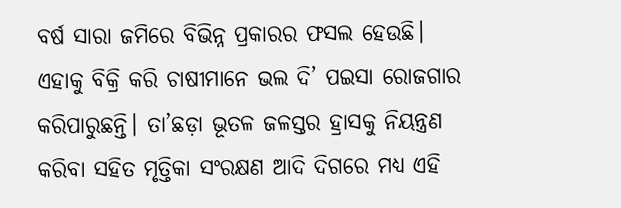ବର୍ଷ ସାରା ଜମିରେ ବିଭିନ୍ନ ପ୍ରକାରର ଫସଲ ହେଉଛି। ଏହାକୁ ବିକ୍ରି କରି ଚାଷୀମାନେ ଭଲ ଦି’ ପଇସା ରୋଜଗାର କରିପାରୁଛନ୍ତି। ତା’ଛଡ଼ା ଭୂତଳ ଜଳସ୍ତର ହ୍ରାସକୁ ନିୟନ୍ତ୍ରଣ କରିବା ସହିତ ମୃତ୍ତିକା ସଂରକ୍ଷଣ ଆଦି ଦିଗରେ ମଧ୍ୟ ଏହି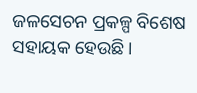ଜଳସେଚନ ପ୍ରକଳ୍ପ ବିଶେଷ ସହାୟକ ହେଉଛି।